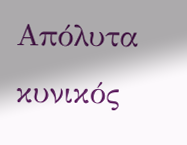Απόλυτα κυνικός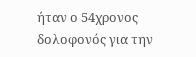ήταν ο 54χρονος δολοφονός για την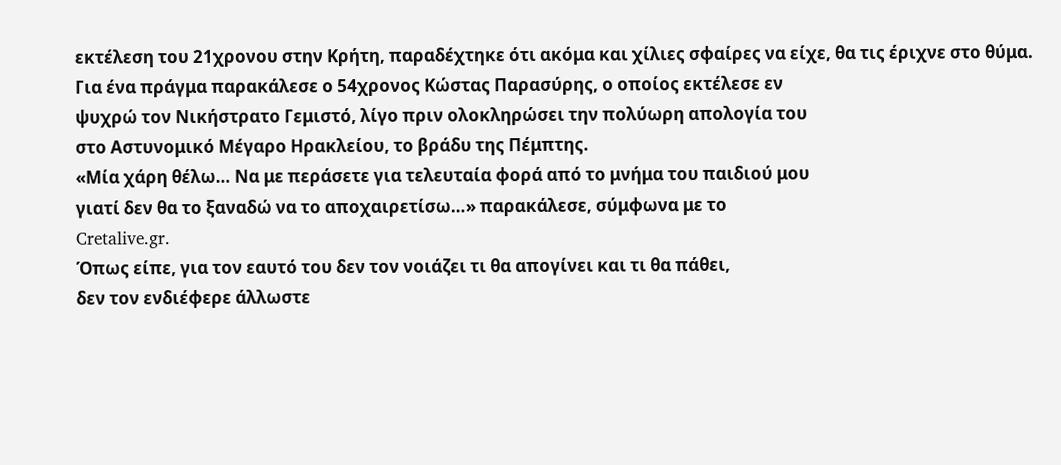εκτέλεση του 21χρονου στην Κρήτη, παραδέχτηκε ότι ακόμα και χίλιες σφαίρες να είχε, θα τις έριχνε στο θύμα.
Για ένα πράγμα παρακάλεσε ο 54χρονος Κώστας Παρασύρης, ο οποίος εκτέλεσε εν
ψυχρώ τον Νικήστρατο Γεμιστό, λίγο πριν ολοκληρώσει την πολύωρη απολογία του
στο Αστυνομικό Μέγαρο Ηρακλείου, το βράδυ της Πέμπτης.
«Μία χάρη θέλω… Να με περάσετε για τελευταία φορά από το μνήμα του παιδιού μου
γιατί δεν θα το ξαναδώ να το αποχαιρετίσω…» παρακάλεσε, σύμφωνα με το
Cretalive.gr.
Όπως είπε, για τον εαυτό του δεν τον νοιάζει τι θα απογίνει και τι θα πάθει,
δεν τον ενδιέφερε άλλωστε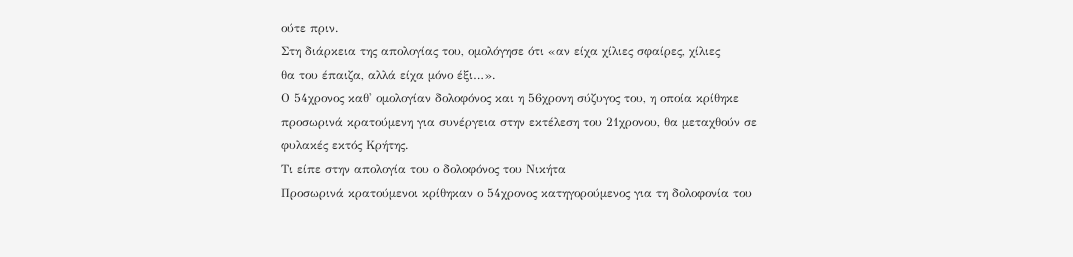ούτε πριν.
Στη διάρκεια της απολογίας του, ομολόγησε ότι «αν είχα χίλιες σφαίρες, χίλιες
θα του έπαιζα, αλλά είχα μόνο έξι…».
Ο 54χρονος καθ' ομολογίαν δολοφόνος και η 56χρονη σύζυγος του, η οποία κρίθηκε
προσωρινά κρατούμενη για συνέργεια στην εκτέλεση του 21χρονου, θα μεταχθούν σε
φυλακές εκτός Κρήτης.
Τι είπε στην απολογία του ο δολοφόνος του Νικήτα
Προσωρινά κρατούμενοι κρίθηκαν ο 54χρονος κατηγορούμενος για τη δολοφονία του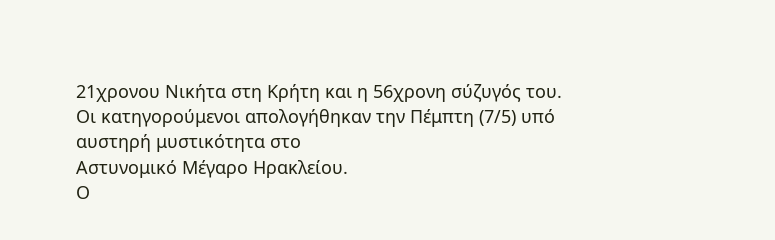21χρονου Νικήτα στη Κρήτη και η 56χρονη σύζυγός του.
Οι κατηγορούμενοι απολογήθηκαν την Πέμπτη (7/5) υπό αυστηρή μυστικότητα στο
Αστυνομικό Μέγαρο Ηρακλείου.
Ο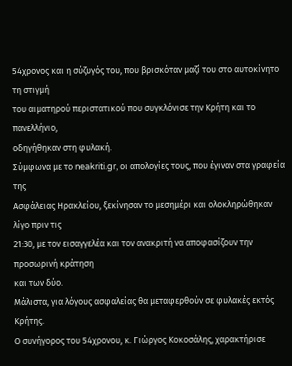54χρονος και η σύζυγός του, που βρισκόταν μαζί του στο αυτοκίνητο τη στιγμή
του αιματηρού περιστατικού που συγκλόνισε την Κρήτη και το πανελλήνιο,
οδηγήθηκαν στη φυλακή.
Σύμφωνα με το neakriti.gr, οι απολογίες τους, που έγιναν στα γραφεία της
Ασφάλειας Ηρακλείου, ξεκίνησαν το μεσημέρι και ολοκληρώθηκαν λίγο πριν τις
21:30, με τον εισαγγελέα και τον ανακριτή να αποφασίζουν την προσωρινή κράτηση
και των δύο.
Μάλιστα, για λόγους ασφαλείας θα μεταφερθούν σε φυλακές εκτός Κρήτης.
Ο συνήγορος του 54χρονου, κ. Γιώργος Κοκοσάλης, χαρακτήρισε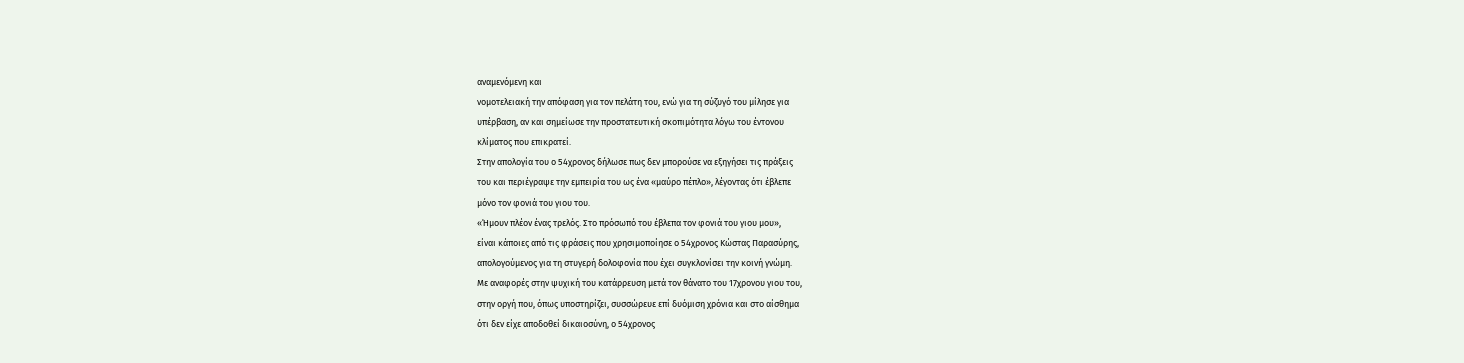αναμενόμενη και
νομοτελειακή την απόφαση για τον πελάτη του, ενώ για τη σύζυγό του μίλησε για
υπέρβαση, αν και σημείωσε την προστατευτική σκοπιμότητα λόγω του έντονου
κλίματος που επικρατεί.
Στην απολογία του ο 54χρονος δήλωσε πως δεν μπορούσε να εξηγήσει τις πράξεις
του και περιέγραψε την εμπειρία του ως ένα «μαύρο πέπλο», λέγοντας ότι έβλεπε
μόνο τον φονιά του γιου του.
«Ήμουν πλέον ένας τρελός. Στο πρόσωπό του έβλεπα τον φονιά του γιου μου»,
είναι κάποιες από τις φράσεις που χρησιμοποίησε ο 54χρονος Κώστας Παρασύρης,
απολογούμενος για τη στυγερή δολοφονία που έχει συγκλονίσει την κοινή γνώμη.
Με αναφορές στην ψυχική του κατάρρευση μετά τον θάνατο του 17χρονου γιου του,
στην οργή που, όπως υποστηρίζει, συσσώρευε επί δυόμιση χρόνια και στο αίσθημα
ότι δεν είχε αποδοθεί δικαιοσύνη, ο 54χρονος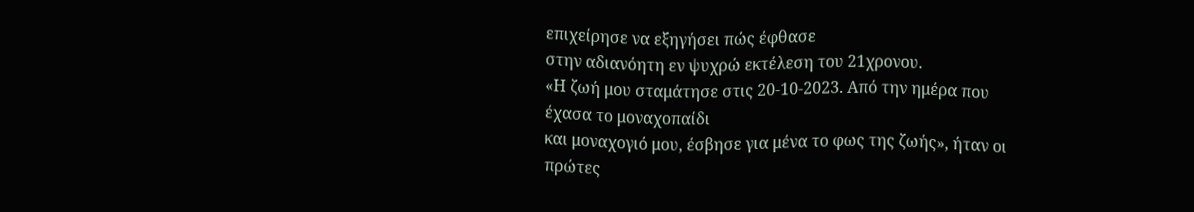επιχείρησε να εξηγήσει πώς έφθασε
στην αδιανόητη εν ψυχρώ εκτέλεση του 21χρονου.
«Η ζωή μου σταμάτησε στις 20-10-2023. Από την ημέρα που έχασα το μοναχοπαίδι
και μοναχογιό μου, έσβησε για μένα το φως της ζωής», ήταν οι πρώτες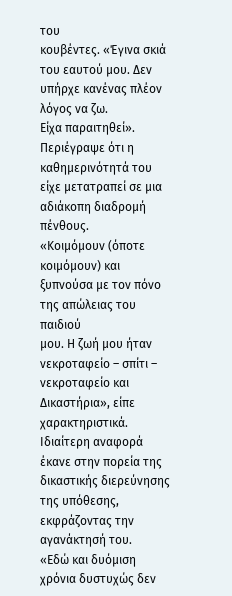του
κουβέντες. «Έγινα σκιά του εαυτού μου. Δεν υπήρχε κανένας πλέον λόγος να ζω.
Είχα παραιτηθεί». Περιέγραψε ότι η καθημερινότητά του είχε μετατραπεί σε μια
αδιάκοπη διαδρομή πένθους.
«Κοιμόμουν (όποτε κοιμόμουν) και ξυπνούσα με τον πόνο της απώλειας του παιδιού
μου. Η ζωή μου ήταν νεκροταφείο – σπίτι – νεκροταφείο και Δικαστήρια», είπε
χαρακτηριστικά. Ιδιαίτερη αναφορά έκανε στην πορεία της δικαστικής διερεύνησης
της υπόθεσης, εκφράζοντας την αγανάκτησή του.
«Εδώ και δυόμιση χρόνια δυστυχώς δεν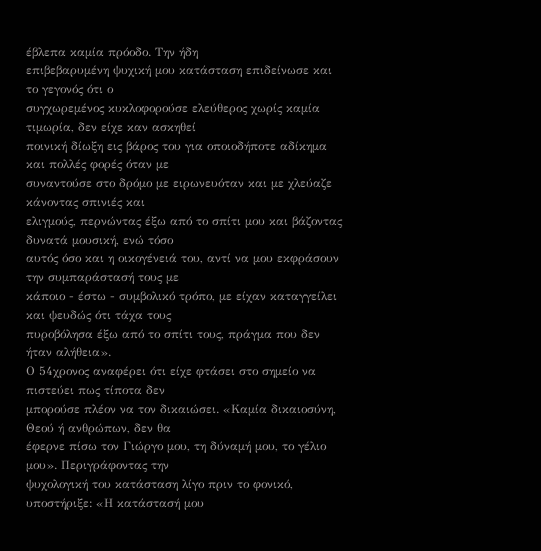έβλεπα καμία πρόοδο. Την ήδη
επιβεβαρυμένη ψυχική μου κατάσταση επιδείνωσε και το γεγονός ότι ο
συγχωρεμένος κυκλοφορούσε ελεύθερος χωρίς καμία τιμωρία, δεν είχε καν ασκηθεί
ποινική δίωξη εις βάρος του για οποιοδήποτε αδίκημα και πολλές φορές όταν με
συναντούσε στο δρόμο με ειρωνευόταν και με χλεύαζε κάνοντας σπινιές και
ελιγμούς, περνώντας έξω από το σπίτι μου και βάζοντας δυνατά μουσική, ενώ τόσο
αυτός όσο και η οικογένειά του, αντί να μου εκφράσουν την συμπαράστασή τους με
κάποιο - έστω - συμβολικό τρόπο, με είχαν καταγγείλει και ψευδώς ότι τάχα τους
πυροβόλησα έξω από το σπίτι τους, πράγμα που δεν ήταν αλήθεια».
Ο 54χρονος αναφέρει ότι είχε φτάσει στο σημείο να πιστεύει πως τίποτα δεν
μπορούσε πλέον να τον δικαιώσει. «Καμία δικαιοσύνη, Θεού ή ανθρώπων, δεν θα
έφερνε πίσω τον Γιώργο μου, τη δύναμή μου, το γέλιο μου». Περιγράφοντας την
ψυχολογική του κατάσταση λίγο πριν το φονικό, υποστήριξε: «Η κατάστασή μου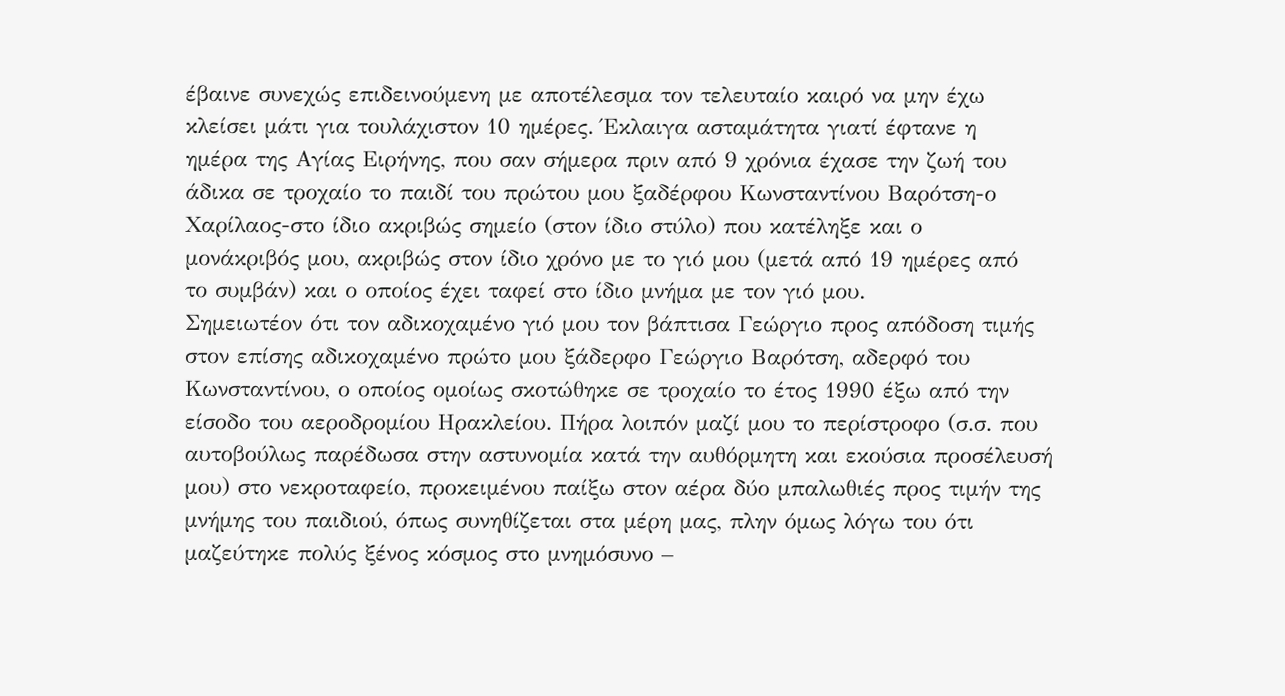έβαινε συνεχώς επιδεινούμενη με αποτέλεσμα τον τελευταίο καιρό να μην έχω
κλείσει μάτι για τουλάχιστον 10 ημέρες. Έκλαιγα ασταμάτητα γιατί έφτανε η
ημέρα της Αγίας Ειρήνης, που σαν σήμερα πριν από 9 χρόνια έχασε την ζωή του
άδικα σε τροχαίο το παιδί του πρώτου μου ξαδέρφου Κωνσταντίνου Βαρότση-ο
Χαρίλαος-στο ίδιο ακριβώς σημείο (στον ίδιο στύλο) που κατέληξε και ο
μονάκριβός μου, ακριβώς στον ίδιο χρόνο με το γιό μου (μετά από 19 ημέρες από
το συμβάν) και ο οποίος έχει ταφεί στο ίδιο μνήμα με τον γιό μου.
Σημειωτέον ότι τον αδικοχαμένο γιό μου τον βάπτισα Γεώργιο προς απόδοση τιμής
στον επίσης αδικοχαμένο πρώτο μου ξάδερφο Γεώργιο Βαρότση, αδερφό του
Κωνσταντίνου, ο οποίος ομοίως σκοτώθηκε σε τροχαίο το έτος 1990 έξω από την
είσοδο του αεροδρομίου Ηρακλείου. Πήρα λοιπόν μαζί μου το περίστροφο (σ.σ. που
αυτοβούλως παρέδωσα στην αστυνομία κατά την αυθόρμητη και εκούσια προσέλευσή
μου) στο νεκροταφείο, προκειμένου παίξω στον αέρα δύο μπαλωθιές προς τιμήν της
μνήμης του παιδιού, όπως συνηθίζεται στα μέρη μας, πλην όμως λόγω του ότι
μαζεύτηκε πολύς ξένος κόσμος στο μνημόσυνο –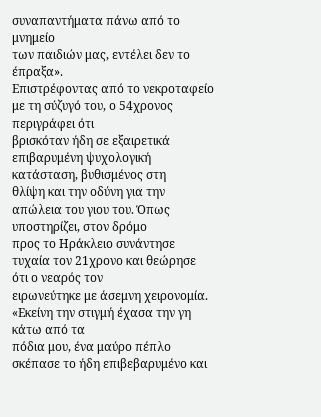συναπαντήματα πάνω από το μνημείο
των παιδιών μας, εντέλει δεν το έπραξα».
Επιστρέφοντας από το νεκροταφείο με τη σύζυγό του, ο 54χρονος περιγράφει ότι
βρισκόταν ήδη σε εξαιρετικά επιβαρυμένη ψυχολογική κατάσταση, βυθισμένος στη
θλίψη και την οδύνη για την απώλεια του γιου του. Όπως υποστηρίζει, στον δρόμο
προς το Ηράκλειο συνάντησε τυχαία τον 21χρονο και θεώρησε ότι ο νεαρός τον
ειρωνεύτηκε με άσεμνη χειρονομία. «Εκείνη την στιγμή έχασα την γη κάτω από τα
πόδια μου, ένα μαύρο πέπλο σκέπασε το ήδη επιβεβαρυμένο και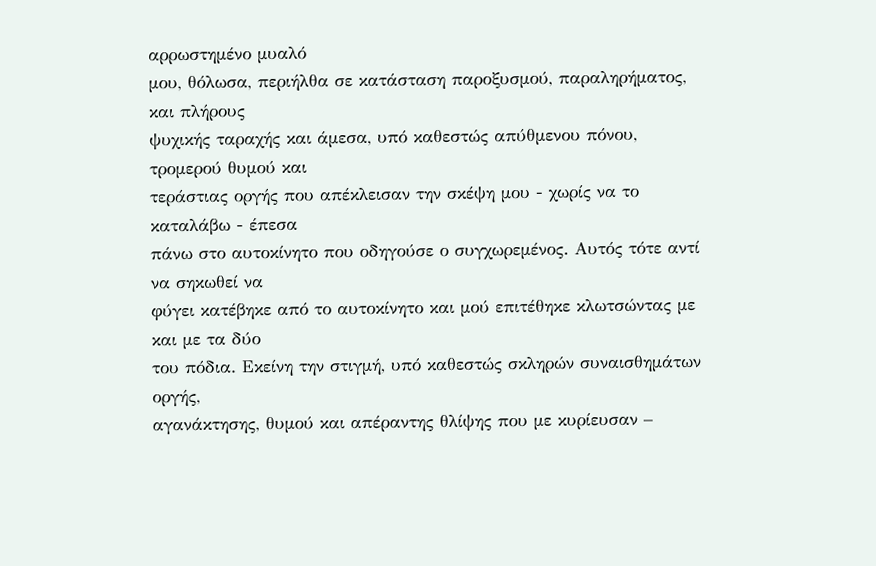αρρωστημένο μυαλό
μου, θόλωσα, περιήλθα σε κατάσταση παροξυσμού, παραληρήματος, και πλήρους
ψυχικής ταραχής και άμεσα, υπό καθεστώς απύθμενου πόνου, τρομερού θυμού και
τεράστιας οργής που απέκλεισαν την σκέψη μου - χωρίς να το καταλάβω - έπεσα
πάνω στο αυτοκίνητο που οδηγούσε ο συγχωρεμένος. Αυτός τότε αντί να σηκωθεί να
φύγει κατέβηκε από το αυτοκίνητο και μού επιτέθηκε κλωτσώντας με και με τα δύο
του πόδια. Εκείνη την στιγμή, υπό καθεστώς σκληρών συναισθημάτων οργής,
αγανάκτησης, θυμού και απέραντης θλίψης που με κυρίευσαν –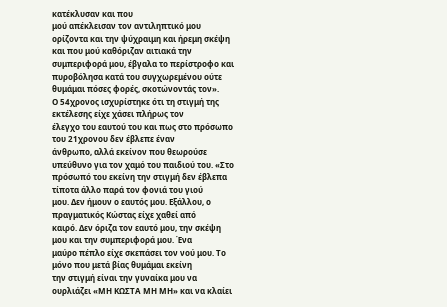κατέκλυσαν και που
μού απέκλεισαν τον αντιληπτικό μου ορίζοντα και την ψύχραιμη και ήρεμη σκέψη
και που μού καθόριζαν αιτιακά την συμπεριφορά μου, έβγαλα το περίστροφο και
πυροβόλησα κατά του συγχωρεμένου ούτε θυμάμαι πόσες φορές, σκοτώνοντάς τον».
Ο 54χρονος ισχυρίστηκε ότι τη στιγμή της εκτέλεσης είχε χάσει πλήρως τον
έλεγχο του εαυτού του και πως στο πρόσωπο του 21χρονου δεν έβλεπε έναν
άνθρωπο, αλλά εκείνον που θεωρούσε υπεύθυνο για τον χαμό του παιδιού του. «Στο
πρόσωπό του εκείνη την στιγμή δεν έβλεπα τίποτα άλλο παρά τον φονιά του γιού
μου. Δεν ήμουν ο εαυτός μου. Εξάλλου, ο πραγματικός Κώστας είχε χαθεί από
καιρό. Δεν όριζα τον εαυτό μου, την σκέψη μου και την συμπεριφορά μου. Ένα
μαύρο πέπλο είχε σκεπάσει τον νού μου. Το μόνο που μετά βίας θυμάμαι εκείνη
την στιγμή είναι την γυναίκα μου να ουρλιάζει «ΜΗ ΚΩΣΤΑ ΜΗ ΜΗ» και να κλαίει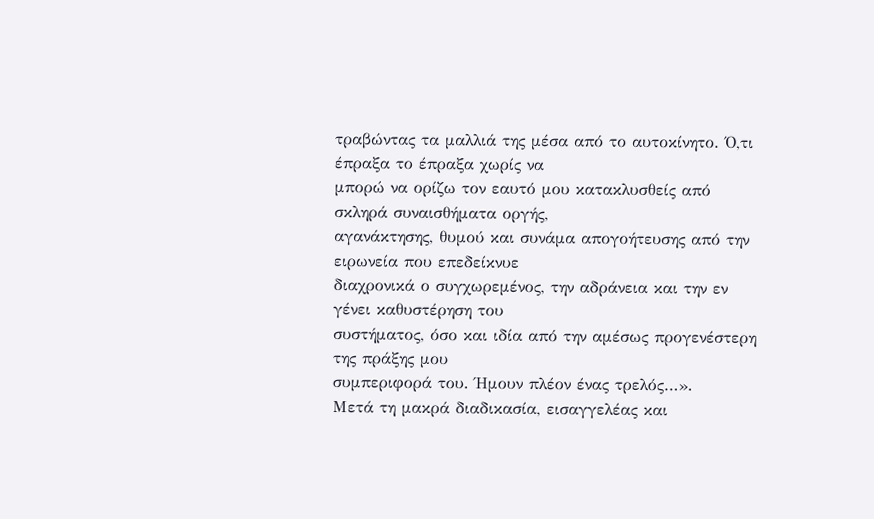τραβώντας τα μαλλιά της μέσα από το αυτοκίνητο. Ό,τι έπραξα το έπραξα χωρίς να
μπορώ να ορίζω τον εαυτό μου κατακλυσθείς από σκληρά συναισθήματα οργής,
αγανάκτησης, θυμού και συνάμα απογοήτευσης από την ειρωνεία που επεδείκνυε
διαχρονικά ο συγχωρεμένος, την αδράνεια και την εν γένει καθυστέρηση του
συστήματος, όσο και ιδία από την αμέσως προγενέστερη της πράξης μου
συμπεριφορά του. Ήμουν πλέον ένας τρελός…».
Μετά τη μακρά διαδικασία, εισαγγελέας και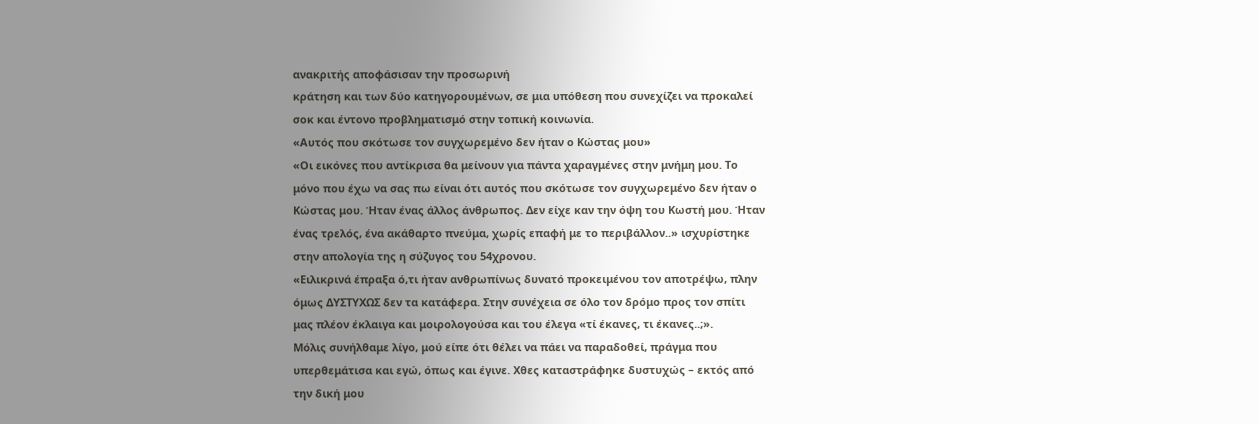ανακριτής αποφάσισαν την προσωρινή
κράτηση και των δύο κατηγορουμένων, σε μια υπόθεση που συνεχίζει να προκαλεί
σοκ και έντονο προβληματισμό στην τοπική κοινωνία.
«Αυτός που σκότωσε τον συγχωρεμένο δεν ήταν ο Κώστας μου»
«Οι εικόνες που αντίκρισα θα μείνουν για πάντα χαραγμένες στην μνήμη μου. Το
μόνο που έχω να σας πω είναι ότι αυτός που σκότωσε τον συγχωρεμένο δεν ήταν ο
Κώστας μου. Ήταν ένας άλλος άνθρωπος. Δεν είχε καν την όψη του Κωστή μου. Ήταν
ένας τρελός, ένα ακάθαρτο πνεύμα, χωρίς επαφή με το περιβάλλον..» ισχυρίστηκε
στην απολογία της η σύζυγος του 54χρονου.
«Ειλικρινά έπραξα ό,τι ήταν ανθρωπίνως δυνατό προκειμένου τον αποτρέψω, πλην
όμως ΔΥΣΤΥΧΩΣ δεν τα κατάφερα. Στην συνέχεια σε όλο τον δρόμο προς τον σπίτι
μας πλέον έκλαιγα και μοιρολογούσα και του έλεγα «τί έκανες, τι έκανες..;».
Μόλις συνήλθαμε λίγο, μού είπε ότι θέλει να πάει να παραδοθεί, πράγμα που
υπερθεμάτισα και εγώ, όπως και έγινε. Χθες καταστράφηκε δυστυχώς – εκτός από
την δική μου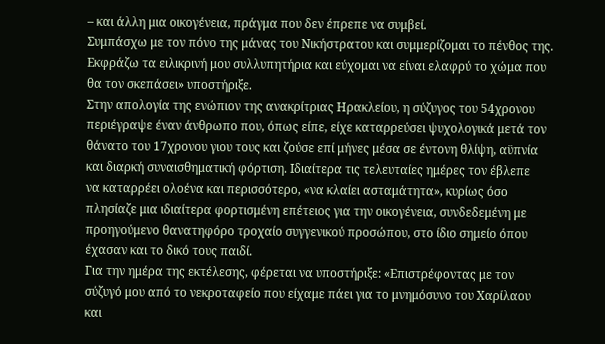– και άλλη μια οικογένεια, πράγμα που δεν έπρεπε να συμβεί.
Συμπάσχω με τον πόνο της μάνας του Νικήστρατου και συμμερίζομαι το πένθος της.
Εκφράζω τα ειλικρινή μου συλλυπητήρια και εύχομαι να είναι ελαφρύ το χώμα που
θα τον σκεπάσει» υποστήριξε.
Στην απολογία της ενώπιον της ανακρίτριας Ηρακλείου, η σύζυγος του 54χρονου
περιέγραψε έναν άνθρωπο που, όπως είπε, είχε καταρρεύσει ψυχολογικά μετά τον
θάνατο του 17χρονου γιου τους και ζούσε επί μήνες μέσα σε έντονη θλίψη, αϋπνία
και διαρκή συναισθηματική φόρτιση. Ιδιαίτερα τις τελευταίες ημέρες τον έβλεπε
να καταρρέει ολοένα και περισσότερο, «να κλαίει ασταμάτητα», κυρίως όσο
πλησίαζε μια ιδιαίτερα φορτισμένη επέτειος για την οικογένεια, συνδεδεμένη με
προηγούμενο θανατηφόρο τροχαίο συγγενικού προσώπου, στο ίδιο σημείο όπου
έχασαν και το δικό τους παιδί.
Για την ημέρα της εκτέλεσης, φέρεται να υποστήριξε: «Επιστρέφοντας με τον
σύζυγό μου από το νεκροταφείο που είχαμε πάει για το μνημόσυνο του Χαρίλαου
και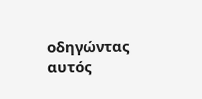οδηγώντας αυτός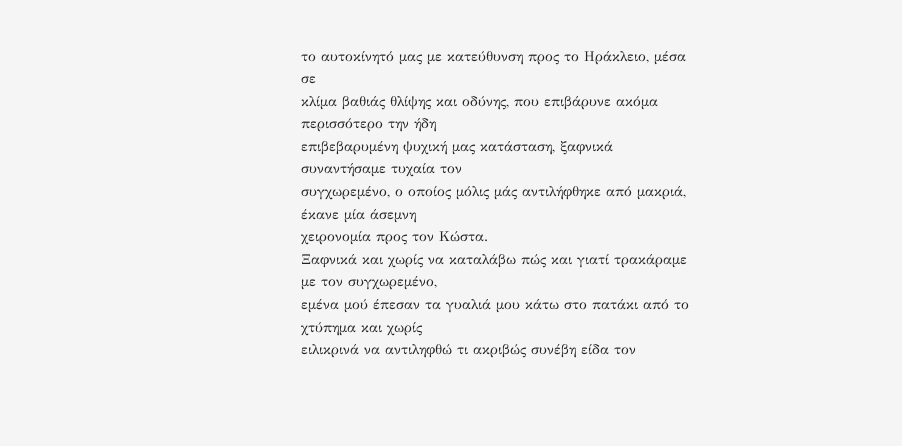το αυτοκίνητό μας με κατεύθυνση προς το Ηράκλειο, μέσα σε
κλίμα βαθιάς θλίψης και οδύνης, που επιβάρυνε ακόμα περισσότερο την ήδη
επιβεβαρυμένη ψυχική μας κατάσταση, ξαφνικά συναντήσαμε τυχαία τον
συγχωρεμένο, ο οποίος μόλις μάς αντιλήφθηκε από μακριά, έκανε μία άσεμνη
χειρονομία προς τον Κώστα.
Ξαφνικά και χωρίς να καταλάβω πώς και γιατί τρακάραμε με τον συγχωρεμένο,
εμένα μού έπεσαν τα γυαλιά μου κάτω στο πατάκι από το χτύπημα και χωρίς
ειλικρινά να αντιληφθώ τι ακριβώς συνέβη είδα τον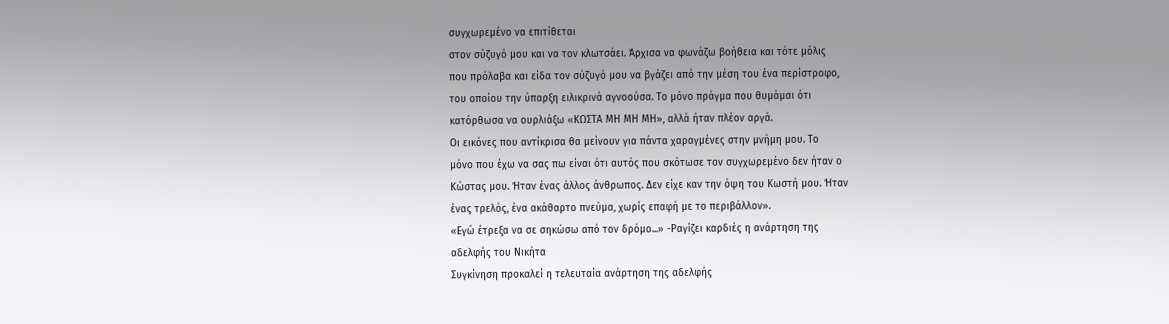συγχωρεμένο να επιτίθεται
στον σύζυγό μου και να τον κλωτσάει. Άρχισα να φωνάζω βοήθεια και τότε μόλις
που πρόλαβα και είδα τον σύζυγό μου να βγάζει από την μέση του ένα περίστροφο,
του οποίου την ύπαρξη ειλικρινά αγνοούσα. Το μόνο πράγμα που θυμάμαι ότι
κατόρθωσα να ουρλιάξω «ΚΩΣΤΑ ΜΗ ΜΗ ΜΗ», αλλά ήταν πλέον αργά.
Οι εικόνες που αντίκρισα θα μείνουν για πάντα χαραγμένες στην μνήμη μου. Το
μόνο που έχω να σας πω είναι ότι αυτός που σκότωσε τον συγχωρεμένο δεν ήταν ο
Κώστας μου. Ήταν ένας άλλος άνθρωπος. Δεν είχε καν την όψη του Κωστή μου. Ήταν
ένας τρελός, ένα ακάθαρτο πνεύμα, χωρίς επαφή με το περιβάλλον».
«Εγώ έτρεξα να σε σηκώσω από τον δρόμο...» -Ραγίζει καρδιές η ανάρτηση της
αδελφής του Νικήτα
Συγκίνηση προκαλεί η τελευταία ανάρτηση της αδελφής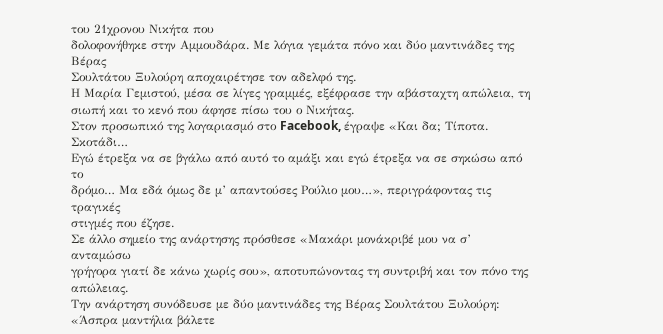του 21χρονου Νικήτα που
δολοφονήθηκε στην Αμμουδάρα. Με λόγια γεμάτα πόνο και δύο μαντινάδες της Βέρας
Σουλτάτου Ξυλούρη αποχαιρέτησε τον αδελφό της.
Η Μαρία Γεμιστού, μέσα σε λίγες γραμμές, εξέφρασε την αβάσταχτη απώλεια, τη
σιωπή και το κενό που άφησε πίσω του ο Νικήτας.
Στον προσωπικό της λογαριασμό στο Facebook, έγραψε «Και δα; Τίποτα. Σκοτάδι…
Εγώ έτρεξα να σε βγάλω από αυτό το αμάξι και εγώ έτρεξα να σε σηκώσω από το
δρόμο… Μα εδά όμως δε μ’ απαντούσες Ρούλιο μου…», περιγράφοντας τις τραγικές
στιγμές που έζησε.
Σε άλλο σημείο της ανάρτησης πρόσθεσε «Μακάρι μονάκριβέ μου να σ’ ανταμώσω
γρήγορα γιατί δε κάνω χωρίς σου», αποτυπώνοντας τη συντριβή και τον πόνο της
απώλειας.
Την ανάρτηση συνόδευσε με δύο μαντινάδες της Βέρας Σουλτάτου Ξυλούρη:
«Άσπρα μαντήλια βάλετε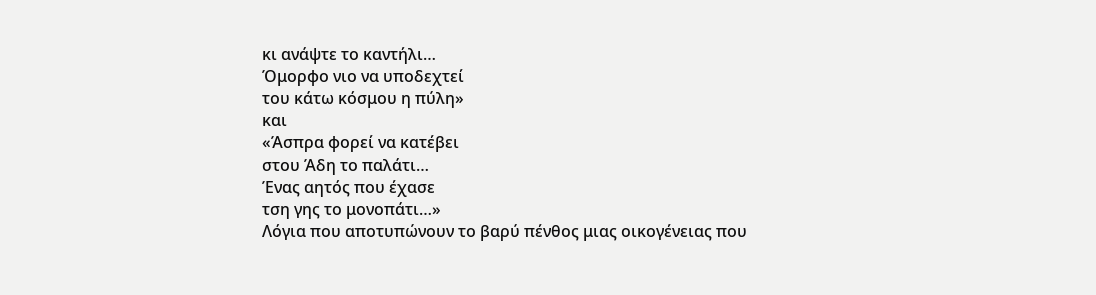κι ανάψτε το καντήλι…
Όμορφο νιο να υποδεχτεί
του κάτω κόσμου η πύλη»
και
«Άσπρα φορεί να κατέβει
στου Άδη το παλάτι…
Ένας αητός που έχασε
τση γης το μονοπάτι…»
Λόγια που αποτυπώνουν το βαρύ πένθος μιας οικογένειας που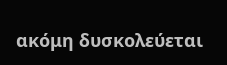ακόμη δυσκολεύεται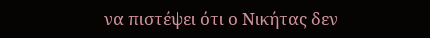να πιστέψει ότι ο Νικήτας δεν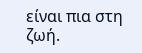είναι πια στη ζωή.